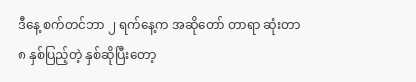ဒီနေ့ စက်တင်ဘာ ၂ ရက်နေ့က အဆိုတော် တာရာ ဆုံးတာ ၈ နှစ်ပြည့်တဲ့ နှစ်ဆိုပြီးတော့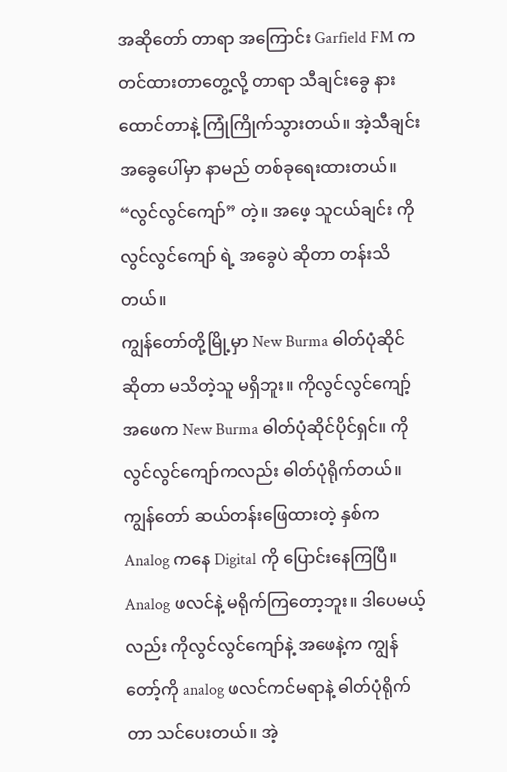အဆိုတော် တာရာ အကြောင်း Garfield FM က တင်ထားတာတွေ့လို့ တာရာ သီချင်းခွေ နားထောင်တာနဲ့ ကြုံကြိုက်သွားတယ်။ အဲ့သီချင်းအခွေပေါ်မှာ နာမည် တစ်ခုရေးထားတယ်။ “လွင်လွင်ကျော်” တဲ့။ အဖေ့ သူငယ်ချင်း ကိုလွင်လွင်ကျော် ရဲ့ အခွေပဲ ဆိုတာ တန်းသိတယ်။
ကျွန်တော်တို့မြို့မှာ New Burma ဓါတ်ပုံဆိုင် ဆိုတာ မသိတဲ့သူ မရှိဘူး။ ကိုလွင်လွင်ကျော့် အဖေက New Burma ဓါတ်ပုံဆိုင်ပိုင်ရှင်။ ကိုလွင်လွင်ကျော်ကလည်း ဓါတ်ပုံရိုက်တယ်။ ကျွန်တော် ဆယ်တန်းဖြေထားတဲ့ နှစ်က Analog ကနေ Digital ကို ပြောင်းနေကြပြီ။ Analog ဖလင်နဲ့ မရိုက်ကြတော့ဘူး။ ဒါပေမယ့်လည်း ကိုလွင်လွင်ကျော်နဲ့ အဖေနဲ့က ကျွန်တော့်ကို analog ဖလင်ကင်မရာနဲ့ ဓါတ်ပုံရိုက်တာ သင်ပေးတယ်။ အဲ့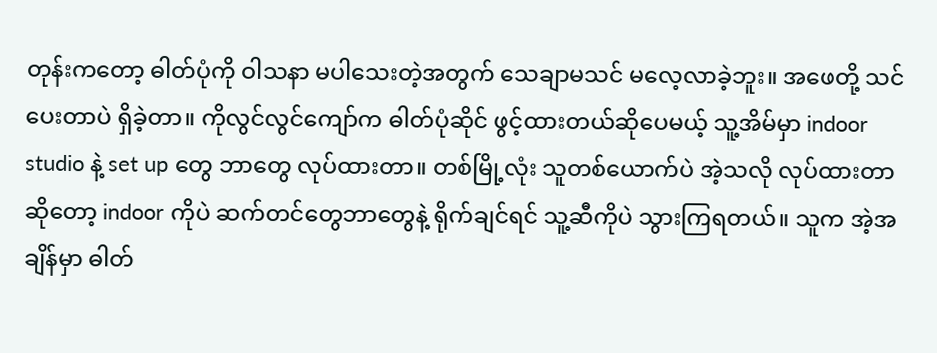တုန်းကတော့ ဓါတ်ပုံကို ဝါသနာ မပါသေးတဲ့အတွက် သေချာမသင် မလေ့လာခဲ့ဘူး။ အဖေတို့ သင်ပေးတာပဲ ရှိခဲ့တာ။ ကိုလွင်လွင်ကျော်က ဓါတ်ပုံဆိုင် ဖွင့်ထားတယ်ဆိုပေမယ့် သူ့အိမ်မှာ indoor studio နဲ့ set up တွေ ဘာတွေ လုပ်ထားတာ။ တစ်မြို့လုံး သူတစ်ယောက်ပဲ အဲ့သလို လုပ်ထားတာ ဆိုတော့ indoor ကိုပဲ ဆက်တင်တွေဘာတွေနဲ့ ရိုက်ချင်ရင် သူ့ဆီကိုပဲ သွားကြရတယ်။ သူက အဲ့အချိန်မှာ ဓါတ်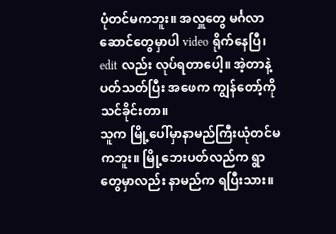ပုံတင်မကဘူး။ အလှူတွေ မင်္ဂလာဆောင်တွေမှာပါ video ရိုက်နေပြီ၊ edit လည်း လုပ်ရတာပေါ့။ အဲ့တာနဲ့ ပတ်သတ်ပြီး အဖေက ကျွန်တော့်ကို သင်ခိုင်းတာ။
သူက မြို့ပေါ်မှာနာမည်ကြီးယုံတင်မကဘူး။ မြို့ဘေးပတ်လည်က ရွာတွေမှာလည်း နာမည်က ရပြီးသား။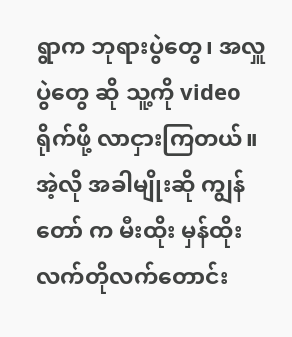ရွာက ဘုရားပွဲတွေ၊ အလှူပွဲတွေ ဆို သူ့ကို video ရိုက်ဖို့ လာငှားကြတယ်။ အဲ့လို အခါမျိုးဆို ကျွန်တော် က မီးထိုး မှန်ထိုး လက်တိုလက်တောင်း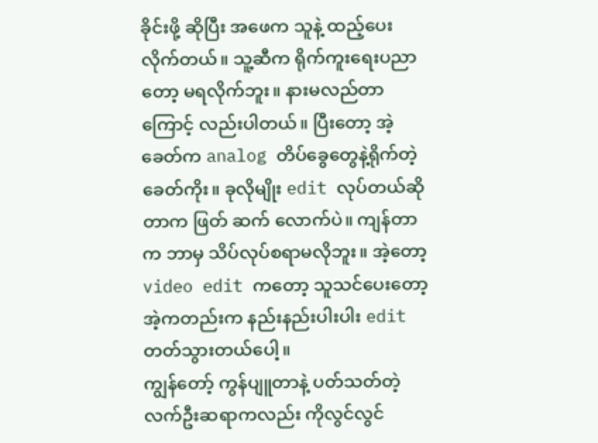ခိုင်းဖို့ ဆိုပြီး အဖေက သူနဲ့ ထည့်ပေးလိုက်တယ်။ သူ့ဆီက ရိုက်ကူးရေးပညာတော့ မရလိုက်ဘူး။ နားမလည်တာကြောင့် လည်းပါတယ်။ ပြီးတော့ အဲ့ခေတ်က analog တိပ်ခွေတွေနဲ့ရိုက်တဲ့ခေတ်ကိုး။ ခုလိုမျိုး edit လုပ်တယ်ဆိုတာက ဖြတ် ဆက် လောက်ပဲ။ ကျန်တာက ဘာမှ သိပ်လုပ်စရာမလိုဘူး။ အဲ့တော့ video edit ကတော့ သူသင်ပေးတော့ အဲ့ကတည်းက နည်းနည်းပါးပါး edit တတ်သွားတယ်ပေါ့။
ကျွန်တော့် ကွန်ပျူတာနဲ့ ပတ်သတ်တဲ့ လက်ဦးဆရာကလည်း ကိုလွင်လွင်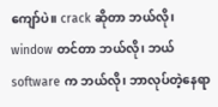ကျော်ပဲ။ crack ဆိုတာ ဘယ်လို၊ window တင်တာ ဘယ်လို၊ ဘယ် software က ဘယ်လို၊ ဘာလုပ်တဲ့နေရာ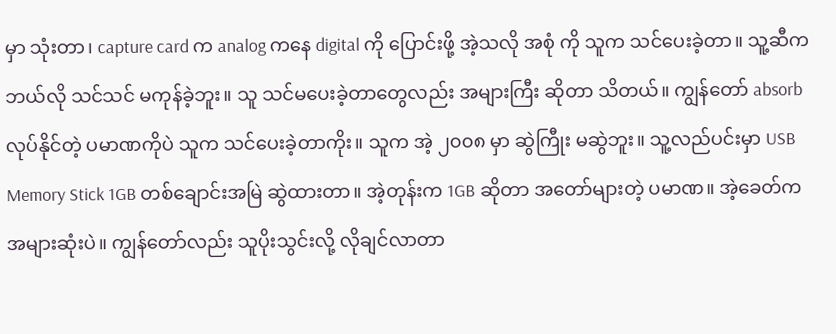မှာ သုံးတာ၊ capture card က analog ကနေ digital ကို ပြောင်းဖို့ အဲ့သလို အစုံ ကို သူက သင်ပေးခဲ့တာ။ သူ့ဆီက ဘယ်လို သင်သင် မကုန်ခဲ့ဘူး။ သူ သင်မပေးခဲ့တာတွေလည်း အများကြီး ဆိုတာ သိတယ်။ ကျွန်တော် absorb လုပ်နိုင်တဲ့ ပမာဏကိုပဲ သူက သင်ပေးခဲ့တာကိုး။ သူက အဲ့ ၂၀၀၈ မှာ ဆွဲကြီုး မဆွဲဘူး။ သူ့လည်ပင်းမှာ USB Memory Stick 1GB တစ်ချောင်းအမြဲ ဆွဲထားတာ။ အဲ့တုန်းက 1GB ဆိုတာ အတော်များတဲ့ ပမာဏ။ အဲ့ခေတ်က အများဆုံးပဲ။ ကျွန်တော်လည်း သူပိုးသွင်းလို့ လိုချင်လာတာ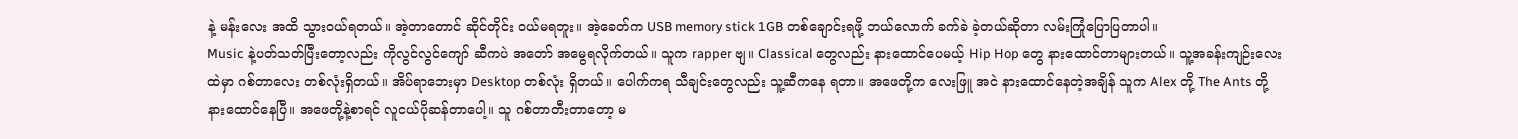နဲ့ မန်းလေး အထိ သွားဝယ်ရတယ်။ အဲ့တာတောင် ဆိုင်တိုင်း ဝယ်မရဘူး။ အဲ့ခေတ်က USB memory stick 1GB တစ်ချောင်းရဖို့ ဘယ်လောက် ခက်ခဲ ခဲ့တယ်ဆိုတာ လမ်းကြုံပြောပြတာပါ။
Music နဲ့ပတ်သတ်ပြီးတော့လည်း ကိုလွင်လွင်ကျော် ဆီကပဲ အတော် အမွေရလိုက်တယ်။ သူက rapper ဗျ။ Classical တွေလည်း နားထောင်ပေမယ့် Hip Hop တွေ နားထောင်တာများတယ်။ သူ့အခန်းကျဉ်းလေးထဲမှာ ဂစ်တာလေး တစ်လုံးရှိတယ်။ အိပ်ရာဘေးမှာ Desktop တစ်လုံး ရှိတယ်။ ပေါက်ကရ သီချင်းတွေလည်း သူ့ဆီကနေ ရတာ။ အဖေတို့က လေးဖြူ အငဲ နားထောင်နေတဲ့အချိန် သူက Alex တို့ The Ants တို့ နားထောင်နေပြီ။ အဖေတို့နဲ့စာရင် လူငယ်ပိုဆန်တာပေါ့။ သူ ဂစ်တာတီးတာတော့ မ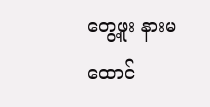တွေ့ဖူး နားမထောင်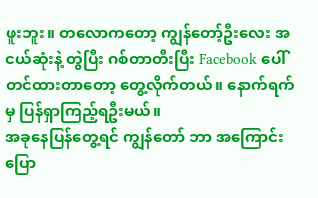ဖူးဘူး။ တလောကတော့ ကျွန်တော့်ဦးလေး အငယ်ဆုံးနဲ့ တွဲပြီး ဂစ်တာတီးပြီး Facebook ပေါ် တင်ထားတာတော့ တွေ့လိုက်တယ်။ နောက်ရက်မှ ပြန်ရှာကြည့်ရဦးမယ်။
အခုနေပြန်တွေ့ရင် ကျွန်တော် ဘာ အကြောင်း ပြော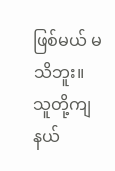ဖြစ်မယ် မသိဘူး။ သူတို့ကျ နယ်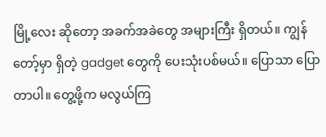မြို့လေး ဆိုတော့ အခက်အခဲတွေ အများကြီး ရှိတယ်။ ကျွန်တော့်မှာ ရှိတဲ့ gadget တွေကို ပေးသုံးပစ်မယ်။ ပြောသာ ပြောတာပါ။ တွေ့ဖို့က မလွယ်ကြ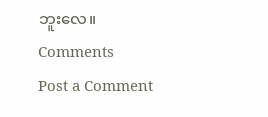ဘူးလေ။
Comments
Post a Comment